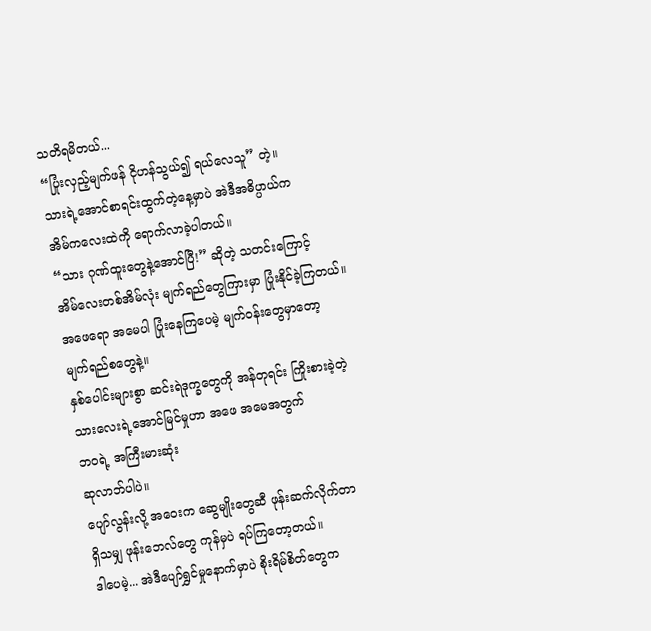သတိရမိတယ်...
“ပြုံးလှည့်မျက်ဖန် ငိုဟန်သွယ်၍ ရယ်လေသူ” တဲ့။
သားရဲ့အောင်စာရင်းထွက်တဲ့နေ့မှာပဲ အဲဒီအဓိပ္ပာယ်က
အိမ်ကလေးထဲကို ရောက်လာခဲ့ပါတယ်။
“သား ဂုဏ်ထူးတွေနဲ့အောင်ပြီ!” ဆိုတဲ့ သတင်းကြောင့်
အိမ်လေးတစ်အိမ်လုံး မျက်ရည်တွေကြားမှာ ပြုံးနိုင်ခဲ့ကြတယ်။
အဖေရော အမေပါ ပြုံးနေကြပေမဲ့ မျက်ဝန်းတွေမှာတော့
မျက်ရည်စတွေနဲ့။
နှစ်ပေါင်းများစွာ ဆင်းရဲဒုက္ခတွေကို အန်တုရင်း ကြိုးစားခဲ့တဲ့
သားလေးရဲ့အောင်မြင်မှုဟာ အဖေ အမေအတွက်
ဘဝရဲ့ အကြီးမားဆုံး
ဆုလာဘ်ပါပဲ။
ပျော်လွန်းလို့ အဝေးက ဆွေမျိုးတွေဆီ ဖုန်းဆက်လိုက်တာ
ရှိသမျှ ဖုန်းဘေလ်တွေ ကုန်မှပဲ ရပ်ကြတော့တယ်။
ဒါပေမဲ့... အဲဒီပျော်ရွှင်မှုနောက်မှာပဲ စိုးရိမ်စိတ်တွေက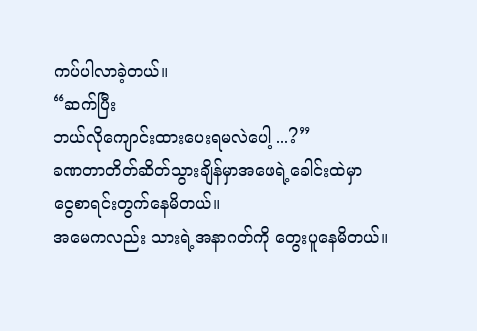ကပ်ပါလာခဲ့တယ်။
“ဆက်ပြီး
ဘယ်လိုကျောင်းထားပေးရမလဲပေါ့ ...?”
ခဏတာတိတ်ဆိတ်သွားချိန်မှာအဖေရဲ့ခေါင်းထဲမှာ
ငွေစာရင်းတွက်နေမိတယ်။
အမေကလည်း သားရဲ့အနာဂတ်ကို တွေးပူနေမိတယ်။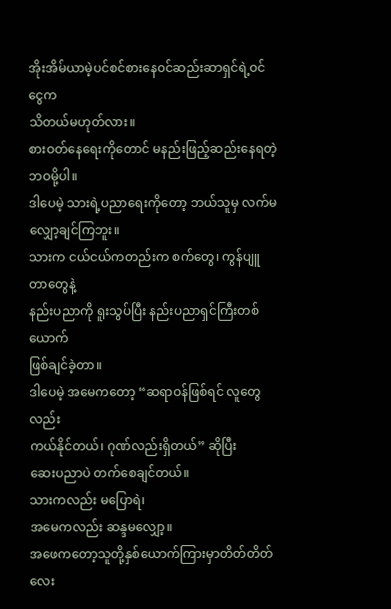အိုးအိမ်ယာမဲ့ပင်စင်စားနေ၀င်ဆည်းဆာရှင်ရဲ့ဝင်ငွေက
သိတယ်မဟုတ်လား။
စားဝတ်နေရေးကိုတောင် မနည်းဖြည့်ဆည်းနေရတဲ့ ဘဝမို့ပါ။
ဒါပေမဲ့ သားရဲ့ပညာရေးကိုတော့ ဘယ်သူမှ လက်မလျှော့ချင်ကြဘူး။
သားက ငယ်ငယ်ကတည်းက စက်တွေ၊ ကွန်ပျူတာတွေနဲ့
နည်းပညာကို ရူးသွပ်ပြီး နည်းပညာရှင်ကြီးတစ်ယောက်
ဖြစ်ချင်ခဲ့တာ။
ဒါပေမဲ့ အမေကတော့ “ဆရာဝန်ဖြစ်ရင် လူတွေလည်း
ကယ်နိုင်တယ်၊ ဂုဏ်လည်းရှိတယ်” ဆိုပြီး
ဆေးပညာပဲ တက်စေချင်တယ်။
သားကလည်း မပြောရဲ၊
အမေကလည်း ဆန္ဒမလျှော့။
အဖေကတော့သူတို့နှစ်ယောက်ကြားမှာတိတ်တိတ်လေး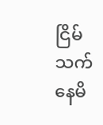ငြိမ်သက်နေမိ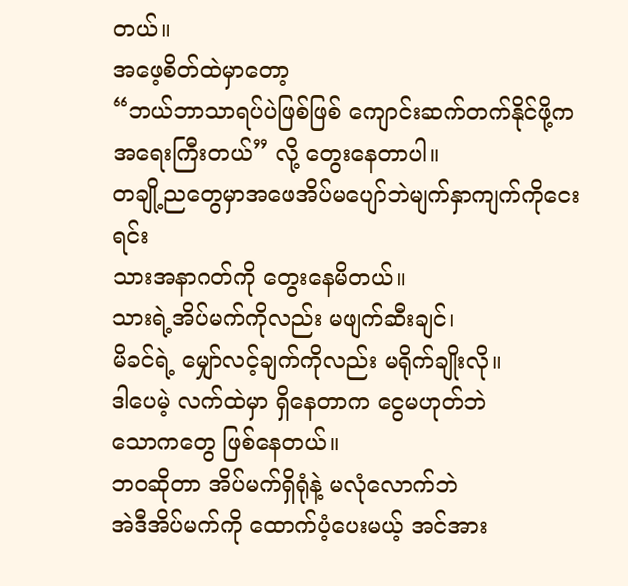တယ်။
အဖေ့စိတ်ထဲမှာတော့
“ဘယ်ဘာသာရပ်ပဲဖြစ်ဖြစ် ကျောင်းဆက်တက်နိုင်ဖို့က
အရေးကြီးတယ်” လို့ တွေးနေတာပါ။
တချို့ညတွေမှာအဖေအိပ်မပျော်ဘဲမျက်နှာကျက်ကိုငေးရင်း
သားအနာဂတ်ကို တွေးနေမိတယ်။
သားရဲ့အိပ်မက်ကိုလည်း မဖျက်ဆီးချင်၊
မိခင်ရဲ့ မျှော်လင့်ချက်ကိုလည်း မရိုက်ချိုးလို။
ဒါပေမဲ့ လက်ထဲမှာ ရှိနေတာက ငွေမဟုတ်ဘဲ
သောကတွေ ဖြစ်နေတယ်။
ဘဝဆိုတာ အိပ်မက်ရှိရုံနဲ့ မလုံလောက်ဘဲ
အဲဒီအိပ်မက်ကို ထောက်ပံ့ပေးမယ့် အင်အား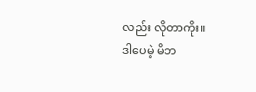လည်း လိုတာကိုး။
ဒါပေမဲ့ မိဘ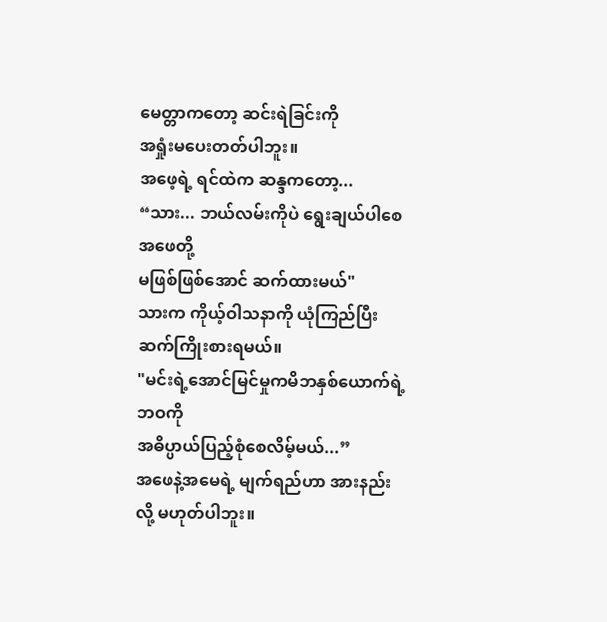မေတ္တာကတော့ ဆင်းရဲခြင်းကို
အရှုံးမပေးတတ်ပါဘူး။
အဖေ့ရဲ့ ရင်ထဲက ဆန္ဒကတော့...
“သား... ဘယ်လမ်းကိုပဲ ရွေးချယ်ပါစေ အဖေတို့
မဖြစ်ဖြစ်အောင် ဆက်ထားမယ်"
သားက ကိုယ့်ဝါသနာကို ယုံကြည်ပြီး ဆက်ကြိုးစားရမယ်။
"မင်းရဲ့အောင်မြင်မှုကမိဘနှစ်ယောက်ရဲ့ဘဝကို
အဓိပ္ပာယ်ပြည့်စုံစေလိမ့်မယ်...”
အဖေနဲ့အမေရဲ့ မျက်ရည်ဟာ အားနည်းလို့ မဟုတ်ပါဘူး။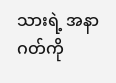သားရဲ့ အနာဂတ်ကို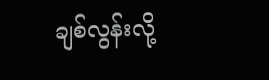ချစ်လွန်းလို့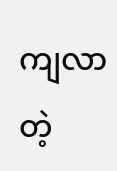ကျလာတဲ့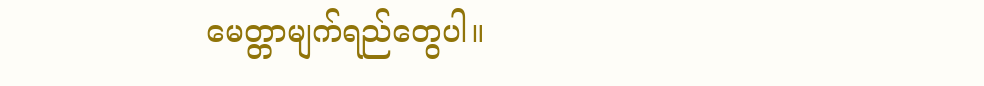မေတ္တာမျက်ရည်တွေပါ။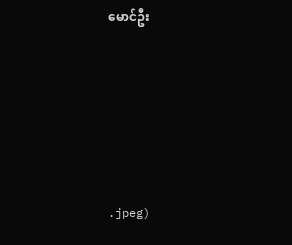မောင်ဦး







.jpeg)